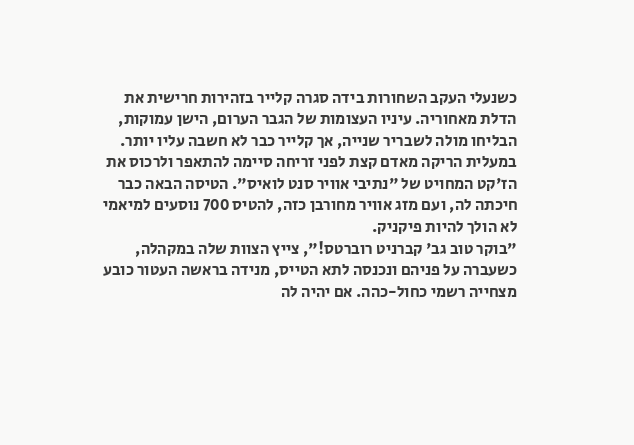כשנעלי העקב השחורות בידה סגרה קלייר בזהירות חרישית את הדלת מאחוריה. עיניו העצומות של הגבר הערום, הישן עמוקות, הבליחו מולה לשבריר שנייה, אך קלייר כבר לא חשבה עליו יותר.
במעלית הריקה מאדם קצת לפני זריחה סיימה להתאפר ולרכוס את הז'קט המחויט של "נתיבי אוויר סנט לואיס". הטיסה הבאה כבר חיכתה לה, ועם מזג אוויר מחורבן כזה, להטיס 700 נוסעים למיאמי לא הולך להיות פיקניק.
"בוקר טוב גב' קברניט רוברטס!", צייץ הצוות שלה במקהלה, כשעברה על פניהם ונכנסה לתא הטייס, מנידה בראשה העטור כובע מצחייה רשמי כחול-כהה. אם יהיה לה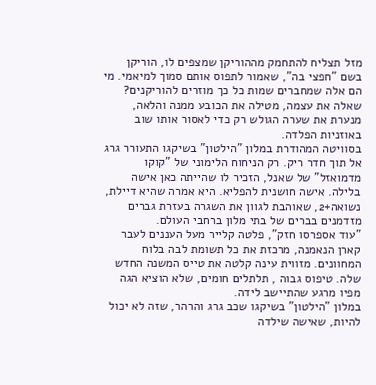מזל תצליח להתחמק מההוריקן שמצפים לו, הוריקן בשם "חפצי בה", שאמור לתפוס אותם סמוך למיאמי. מי הם אלה שמחברים שמות כל כך מוזרים להוריקנים? שאלה את עצמה, מטילה את הכובע ממנה והלאה, מנערת את שערה הגולש רק כדי לאסור אותו שוב באוזניות הפלדה.
בסוויטה המהודרת במלון "הילטון" בשיקגו התעורר גרג אל תוך חדר ריק. רק הניחוח הלימוני של "קוקו מדמואזל" של שאנל, הזכיר לו שהייתה כאן אישה בלילה. אישה חושנית להפליא. היא אמרה שהיא דיילת, נשואה+2, שאוהבת לגוון את השגרה בעזרת גברים מזדמנים בברים של בתי מלון ברחבי העולם.
"עוד אספרסו חזק", פלטה קלייר מעל העננים לעבר קארן הנאמנה, מרכזת את כל תשומת לבה בלוח המחוונים. מזווית עינה קלטה את טייס המשנה החדש שלה. טיפוס גבוה , תלתלים חומים, שלא הוציא הגה מפיו מרגע שהתיישב לידה.
במלון "הילטון" בשיקגו שכב גרג והרהר, שזה לא יכול להיות, שאישה שילדה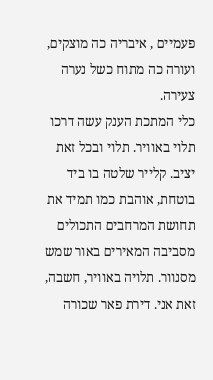פעמיים , איבריה כה מוצקים, ועורה כה מתוח כשל נערה צעירה.
כלי המתכת הענק עשה דרכו תלוי באוויר. תלוי ובכל זאת יציב. קלייר שלטה בו ביד בוטחת, אוהבת כמו תמיד את תחושת המרחבים התכולים מסביבה המאירים באור שמש מסנוור. תלויה באוויר, חשבה, זאת אני. דירת פאר שכורה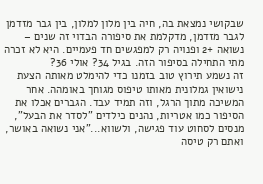שבקושי נמצאת בה, חיה בין מלון למלון, בין גבר מזדמן לגבר מזדמן, מדקלמת את סיפורה הבדוי זה שנים – נשואה +2 ופנויה רק למפגשים חד פעמיים. היא לא זכרה מתי התחילה בסיפור הזה. בגיל 34? אולי 36?
זה נשמע תירוץ טוב בזמנו כדי להימלט מאותה הצעת נישואין גמלונית מאותו טיפוס מגוחך באומהה. אחר המשיכה מתוך הרגל, וזה תמיד עבד. הגברים אכלו את הסיפור כמו אטריות, נהנים כילדים "לסדר את הבעל", מנסים לסחוט עוד פגישה, ולשווא..."אני נשואה באושר, ואתם רק טיסה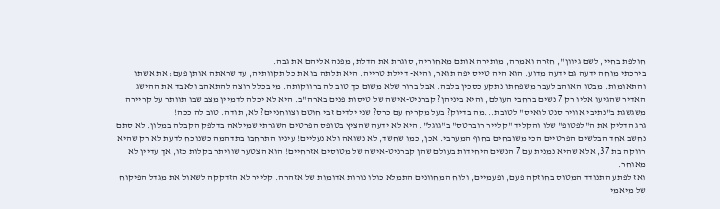חולפת בחיי, לשם גיוון", חזרה ואמרה, מותירה אותם מאחוריה, סוגרת את הדלת, מפנה אליהם את גבה.
בירכתי מוחה ידעה גם ידעה מדוע. הוא היה טייס יפה תואר, והיא- דיילת טרייה. היא תלתה בו את כל תקוותיה, עד שראתה אותן פעם: את אשתו והתאומות. מבטו האוהב לעבר משפחתו נתקע כסכין בלבה. אבל ברור שלא משום כך טוב לה ברווקותה. מי בכלל רוצה להתאהב ולאבד את ההישג האדיר שהגיעו אליו רק 7 נשים ברחבי העולם, והיא ביניהן? קברניט-אישה של טיסות פנים בארה"ב. היא לא יכלה לדמיין מצב שבו תוותר על קריירה משגשגת ב"נתיבי אוויר סנט לואיס" לטובת...מה בדיוק? בעל מקריח עם כרס? שני ילדים זבי חוטם וצווחניים? לא, תודה. טוב לה ככה!
גרג הדליק את ה"לפטופ" שלו והקליד "קלייר רוברטס" ב"גוגל". היא לא ידעה שהציץ בטופס הפרטים השגרתי שמילאה בדלפק הקבלה במלון. לא סתם נחשב אחד הבלשים הפרטיים הכי משובחים בחוף המערבי. אכן, כמו שחשד, לא נשואה ולא נעליים! עיניו התרחבו בתדהמה כשנוכח לדעת לא רק שהיא רווקה בת 37, אלא שהיא נמנית עם 7 הנשים היחידות בעולם שהן קברניט-אישה של מטוסים אזרחיים! הוא הצטער שוויתר בקלות כזו, אך עדיין לא מאוחר.
ואז לפתע התנודד המטוס בחוזקה פעם, ופעמיים, ולוח המחוונים התמלא כולו נורות אדומות של אזהרה. קלייר לא הזדקקה לשאול את מגדל הפיקוח של מיאמי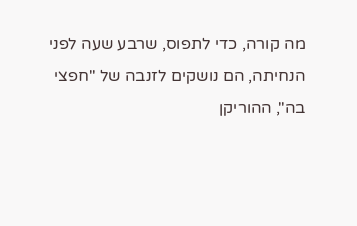מה קורה, כדי לתפוס, שרבע שעה לפני הנחיתה, הם נושקים לזנבה של "חפצי בה", ההוריקן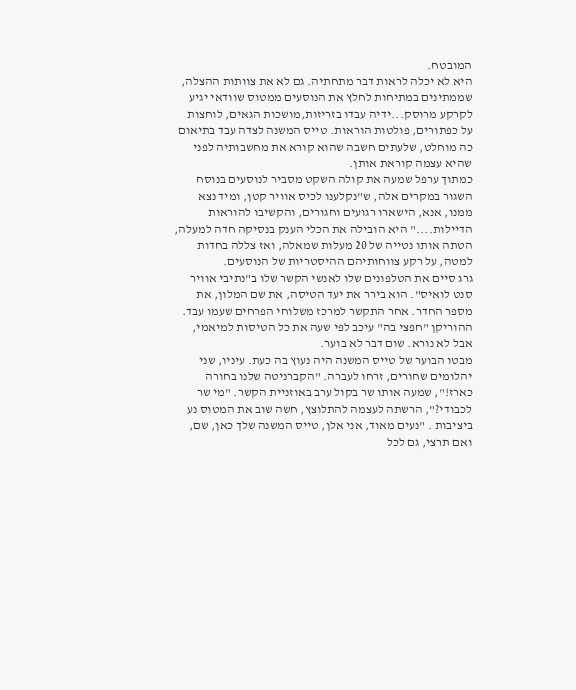המובטח.
היא לא יכלה לראות דבר מתחתיה. גם לא את צוותות ההצלה, שממתינים במתיחות לחלץ את הנוסעים ממטוס שוודאי יגיע לקרקע מרוסק...ידיה עבדו בזריזות,מושכות הגאים, לוחצות על כפתורים, פולטות הוראות. טייס המשנה לצדה עבד בתיאום כה מוחלט, שלעתים חשבה שהוא קורא את מחשבותיה לפני שהיא עצמה קוראת אותן.
כמתוך ערפל שמעה את קולה השקט מסביר לנוסעים בנוסח השגור במקרים אלה, ש"נקלענו לכיס אוויר קטן, ומיד נצא ממנו, אנא, הישארו רגועים וחגורים, והקשיבו להוראות הדיילות...." היא הובילה את הכלי הענק בנסיקה חדה למעלה, הטתה אותו נטייה של 20 מעלות שמאלה, ואז צללה בחדות למטה, על רקע צווחותיהם ההיסטריות של הנוסעים.
גרג סיים את הטלפונים שלו לאנשי הקשר שלו ב"נתיבי אוויר סנט לואיס". הוא בירר את יעד הטיסה, את שם המלון, את מספר החדר. אחר התקשר למרכז משלוחי הפרחים שעמו עבד. ההוריקן "חפצי בה" עיכב לפי שעה את כל הטיסות למיאמי, אבל לא נורא. שום דבר לא בוער.
מבטו הבוער של טייס המשנה היה נעוץ בה כעת. עיניו, שני יהלומים שחורים, זרחו לעברה. "הקברניטה שלנו בחורה כארז!", שמעה אותו שר בקול ערב באוזניית הקשר. "מי שר לכבודי?", הרשתה לעצמה להתלוצץ, חשה שוב את המטוס נע ביציבות . "נעים מאוד, אני אלן, טייס המשנה שלך כאן, שם, ואם תרצי, גם לכל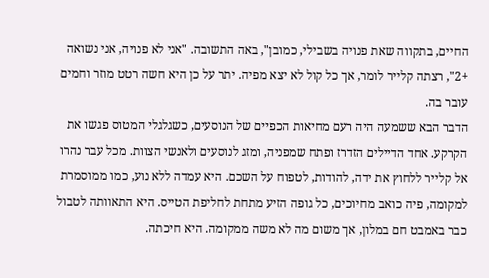החיים, בתקווה שאת פנויה בשבילי, כמובן", באה התשובה. "אני לא פנויה, אני נשואה +2", רצתה קלייר לומר, אך כל קול לא יצא מפיה. יתר על כן היא חשה רטט מוזר וחמים עובר בה.
הדבר הבא ששמעה היה רעם מחיאות הכפיים של הנוסעים, כשגלגלי המטוס פגשו את הקרקע. אחד הדיילים הזדרז ופתח שמפניה, ומזג לנוסעים ולאנשי הצוות. מכל עבר נהרו אל קלייר ללחוץ את ידה, להודות, לטפוח על השכם. היא עמדה ללא נוע, כמו ממוסמרת למקומה, פיה כואב מחיוכים, כל גופה הזיע מתחת לחליפת הטייס. היא התאוותה לטבול כבר באמבט חם במלון, אך משום מה לא משה ממקומה. היא חיכתה.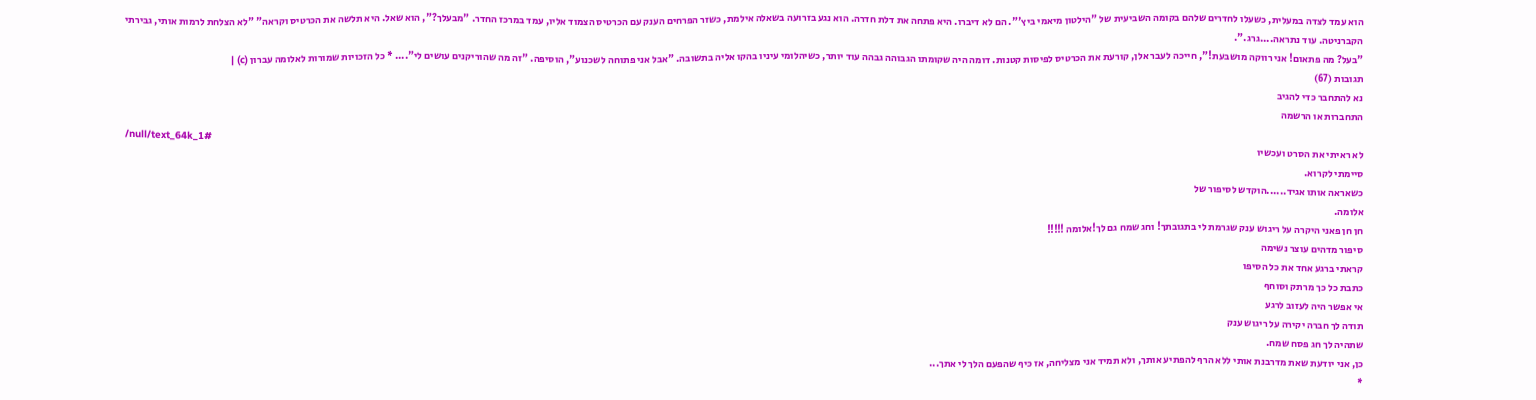הוא עמד לצדה במעלית, כשעלו לחדרים שלהם בקומה השביעית של "הילטון מיאמי ביץ'". הם לא דיברו. היא פתחה את דלת חדרה. הוא נגע בזרועה בשאלה אילמת, כשזר הפרחים הענק עם הכרטיס הצמוד אליו, עמד במרכז החדר. "מבעלך?", הוא שאל. היא תלשה את הכרטיס וקראה" "לא הצלחת לרמות אותי, גבירתי הקברניטה. עוד נתראה....גרג.".
"בעל? מה פתאום! אני רווקה מושבעת!", חייכה לעבר אלן, קורעת את הכרטיס לפיסות קטנות. דומה היה שקומתו הגבוהה גבהה עוד יותר, כשיהלומי עיניו בהקו אליה בתשובה. "אבל אני פתוחה לשכנוע", הוסיפה. "זה מה שהוריקנים עושים לי".... * כל הזכויות שמורות לאלומה עברון (c) |
תגובות (67)
נא להתחבר כדי להגיב
התחברות או הרשמה
/null/text_64k_1#
לא ראיתי את הסרט ועכשיו
סיימתי לקרוא.
כשאראה אותו אגיד......הוקדש לסיפור של
אלומה.
חן חן פאני היקרה על ריגוש ענק שגרמת לי בתגובתך! וחג שמח גם לך!אלומה !!!!!
סיפור מדהים עוצר נשימה
קראתי ברגע אחד את כל הסיפו
כתבת כל כך מרתק וסוחף
אי אפשר היה לעזוב לרגע
תודה לך חברה יקירה על ריגוש ענק
שתהיה לך חג פסח שמח.
כן, אני יודעת שאת מדרבנת אותי ללא הרף להפתיע אותך, ולא תמיד אני מצליחה, אז כיף שהפעם הלך לי אתך...
*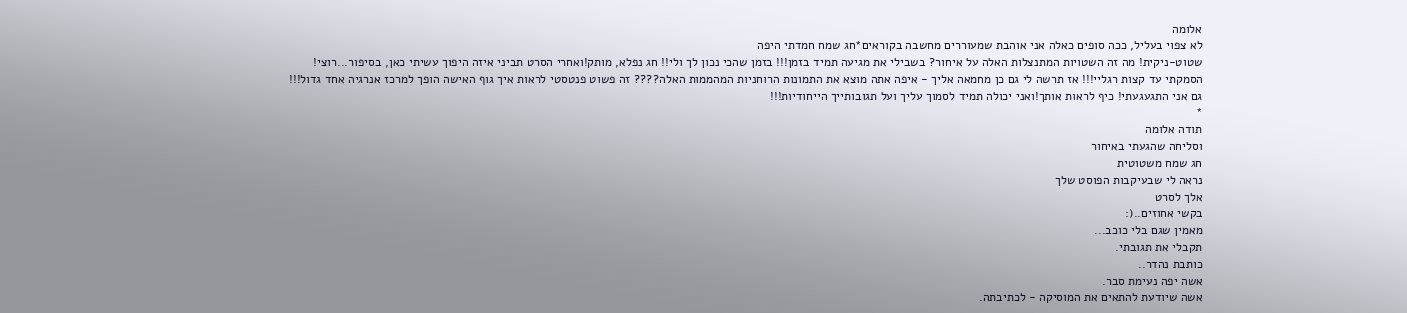אלומה
לא צפוי בעליל, ככה סופים כאלה אני אוהבת שמעוררים מחשבה בקוראים*חג שמח חמדתי היפה
שטוט-ניקית! מה זה השטויות המתנצלות האלה על איחור? בשבילי את מגיעה תמיד בזמן!!! בזמן שהכי נכון לך ולי!! חג נפלא, מותק!ואחרי הסרט תביני איזה היפוך עשיתי כאן, בסיפור...רוצי!
הסמקתי עד קצות רגליי!!! אז תרשה לי גם כן מחמאה אליך - איפה אתה מוצא את התמונות הרוחניות המהממות האלה???? זה פשוט פנטסטי לראות איך גוף האישה הופך למרכז אנרגיה אחד גדול!!!
גם אני התגעגעתי! כיף לראות אותך!ואני יכולה תמיד לסמוך עליך ועל תגובותייך הייחודיות!!!
*
תודה אלומה
וסליחה שהגעתי באיחור
חג שמח משטוטית
נראה לי שבעיקבות הפוסט שלך
אלך לסרט
בקשי אחוזים..(:
מאמין שגם בלי כוכב...
תקבלי את תגובתי.
כותבת נהדר..
אשה יפה נעימת סבר.
אשה שיודעת להתאים את המוסיקה - לכתיבתה.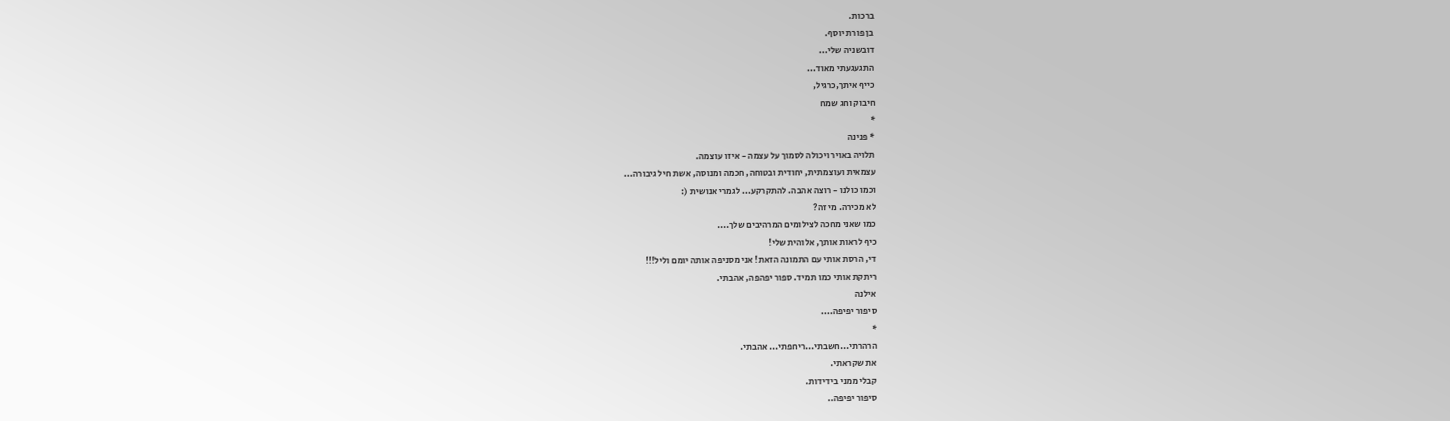ברכות.
בן פורת יוסף.
דובשניה שלי...
התגעגעתי מאוד...
כייף איתך,כרגיל,
חיבוק וחג שמח
*
* פנינה
תלויה באויר ויכולה לסמוך על עצמה - איזו עוצמה.
עצמאית ועוצמתית, יחודית ובטוחה, חכמה ומנוסה, אשת חיל גיבורה...
וכמו כולנו - רוצה אהבה. להתקרקע... לגמרי אנושית (:
לא מכירה. מי זה?
כמו שאני מחכה לצילומים המרהיבים שלך....
כיף לראות אותך, אלוהית שלי!
די, הרסת אותי עם התמונה הזאת! אני מסניפה אותה יומם וליל!!!
ריתקת אותי כמו תמיד. ספור יפהפה, אהבתי.
אילנה
סיפור יפיפה....
*
הרהרתי...חשבתי...ריחפתי... אהבתי.
את שקראתי.
קבלי ממני בידידות.
סיפור יפיפה..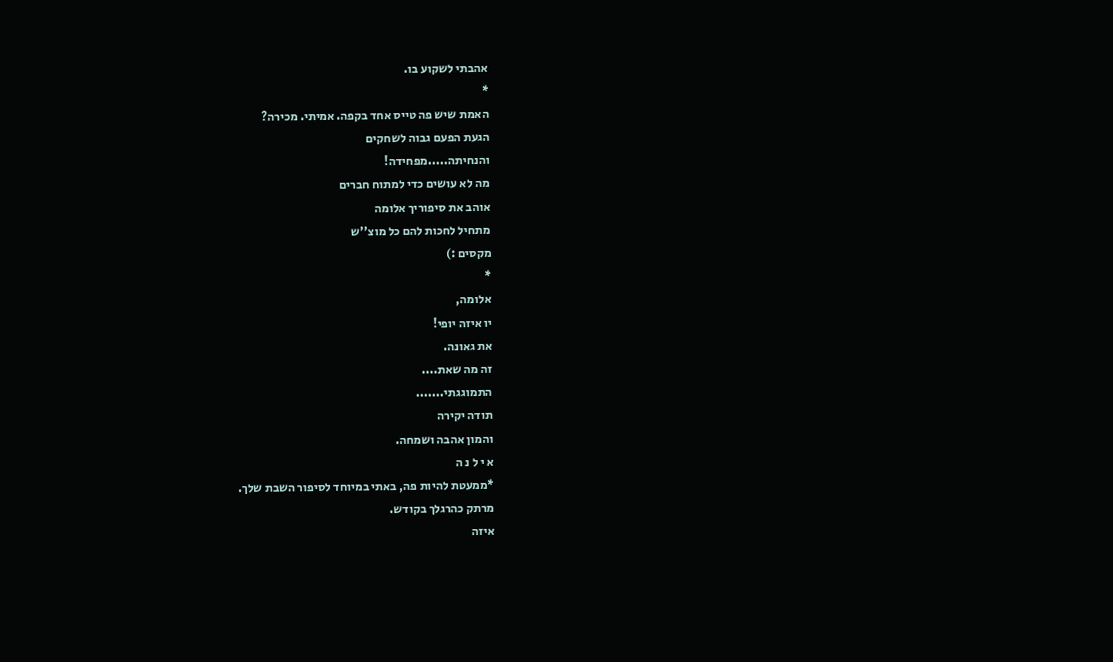אהבתי לשקוע בו.
*
האמת שיש פה טייס אחד בקפה. אמיתי. מכירה?
הגעת הפעם גבוה לשחקים
והנחיתה.....מפחידה!
מה לא עושים כדי למתוח חברים
אוהב את סיפוריך אלומה
מתחיל לחכות להם כל מוצ''ש
מקסים :)
*
אלומה,
יו איזה יופי!
את גאונה.
זה מה שאת....
התמוגגתי.......
תודה יקירה
והמון אהבה ושמחה.
א י ל נ ה
*ממעטת להיות פה, באתי במיוחד לסיפור השבת שלך.
מרתק כהרגלך בקודש.
איזה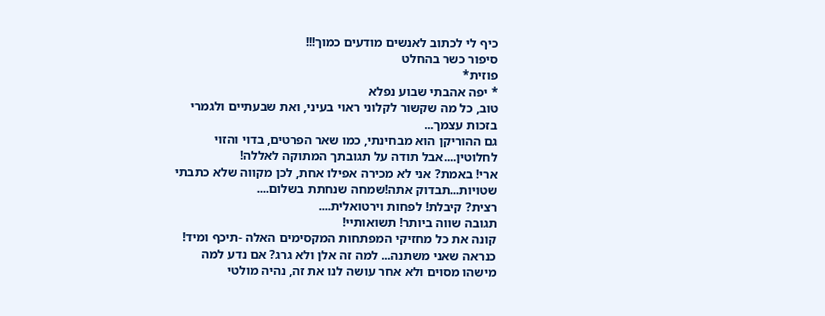כיף לי לכתוב לאנשים מודעים כמוך!!!
סיפור כשר בהחלט
פוזית*
* יפה אהבתי שבוע נפלא
טוב, כל מה שקשור לקלוני ראוי בעיני, ואת שבעתיים ולגמרי בזכות עצמך...
גם ההוריקן הוא מבחינתי, כמו שאר הפרטים, בדוי והזוי לחלוטין....אבל תודה על תגובתך המתוקה לאללה!
ארי! באמת? אני לא מכירה אפילו אחת, לכן מקווה שלא כתבתי שטויות...תבדוק אתה!שמחה שנחתת בשלום....
רצית? קיבלת! לפחות וירטואלית....
תגובה שווה ביותר! תשואותיי!
קונה את כל מחזיקי המפתחות המקסימים האלה -תיכף ומיד!
כנראה שאני משתנה... למה זה אלן ולא גרג? אם נדע למה מישהו מסוים ולא אחר עושה לנו את זה, נהיה מולטי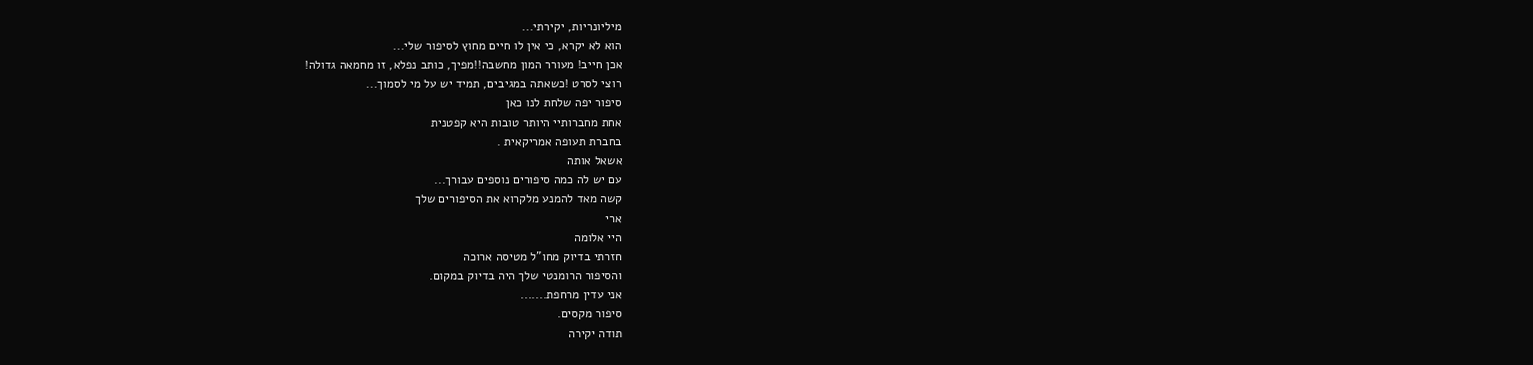מיליונריות, יקירתי...
הוא לא יקרא, כי אין לו חיים מחוץ לסיפור שלי...
אכן חייב! מעורר המון מחשבה!!מפיך, כותב נפלא, זו מחמאה גדולה!
רוצי לסרט !כשאתה במגיבים, תמיד יש על מי לסמוך...
סיפור יפה שלחת לנו כאן
אחת מחברותיי היותר טובות היא קפטנית
בחברת תעופה אמריקאית .
אשאל אותה
עם יש לה כמה סיפורים נוספים עבורך...
קשה מאד להמנע מלקרוא את הסיפורים שלך
ארי
היי אלומה
חזרתי בדיוק מחו"ל מטיסה ארוכה
והסיפור הרומנטי שלך היה בדיוק במקום.
אני עדין מרחפת.......
סיפור מקסים.
תודה יקירה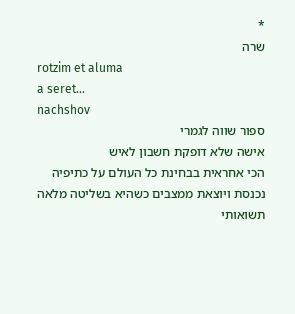*
שרה
rotzim et aluma
a seret...
nachshov
ספור שווה לגמרי
אישה שלא דופקת חשבון לאיש
הכי אחראית בבחינת כל העולם על כתיפיה
נכנסת ויוצאת ממצבים כשהיא בשליטה מלאה
תשואותי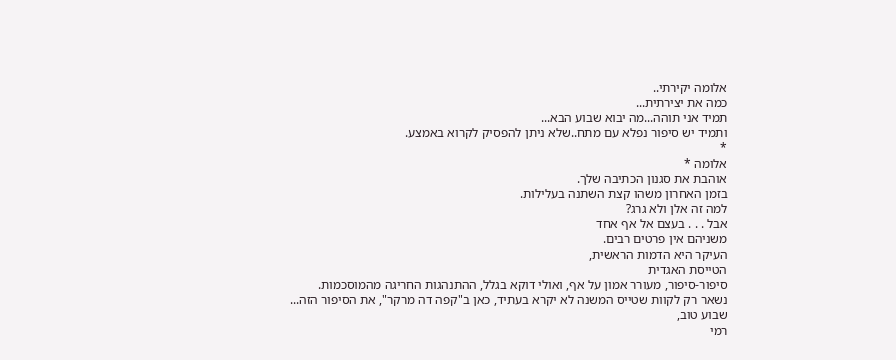אלומה יקירתי..
כמה את יצירתית...
תמיד אני תוהה...מה יבוא שבוע הבא...
ותמיד יש סיפור נפלא עם מתח..שלא ניתן להפסיק לקרוא באמצע.
*
אלומה *
אוהבת את סגנון הכתיבה שלך.
בזמן האחרון משהו קצת השתנה בעלילות.
למה זה אלן ולא גרג?
אבל . . . בעצם אל אף אחד
משניהם אין פרטים רבים.
העיקר היא הדמות הראשית,
הטייסת האגדית
סיפור-סיפור, מעורר אמון על אף, ואולי דוקא בגלל, ההתנהגות החריגה מהמוסכמות.
נשאר רק לקוות שטייס המשנה לא יקרא בעתיד, כאן ב"קפה דה מרקר", את הסיפור הזה...
שבוע טוב,
רמי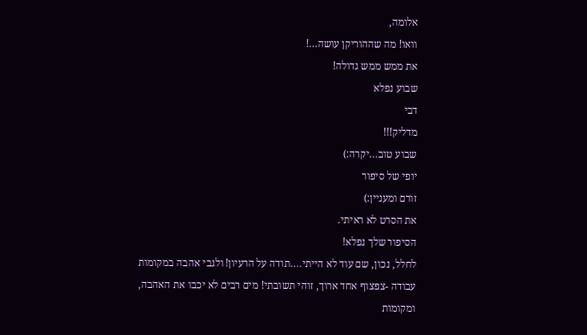אלומה,
וואו! מה שההוריקן עושה...!
את ממש ממש גדולה!
שבוע נפלא
דבי
מדליק!!!
שבוע טוב...יקרה:)
יופי של סיפור
זורם ומעניין:)
את הסרט לא ראיתי.
הסיפור שלך נפלא!
לחלל, נכון, שם עוד לא הייתי....תודה על הרעיון! ולגבי אהבה במקומות עבודה -צפצוף אחד ארוך, זוהי תשובתי! מים רבים לא יכבו את האהבה, ומקומות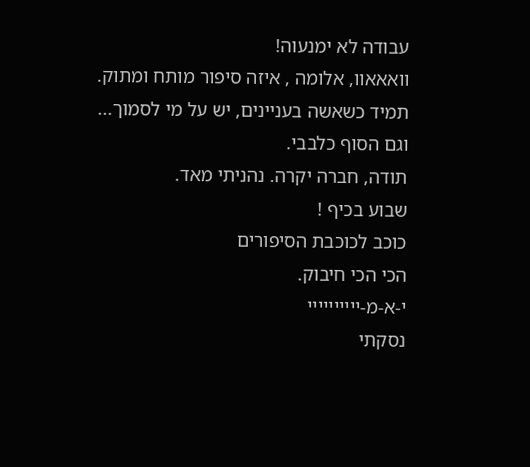עבודה לא ימנעוה!
וואאאוו, אלומה , איזה סיפור מותח ומתוק.
תמיד כשאשה בעניינים, יש על מי לסמוך...
וגם הסוף כלבבי.
תודה, חברה יקרה. נהניתי מאד.
שבוע בכיף !
כוכב לכוכבת הסיפורים
הכי הכי חיבוק.
י-א-מ-יייייייייי
נסקתי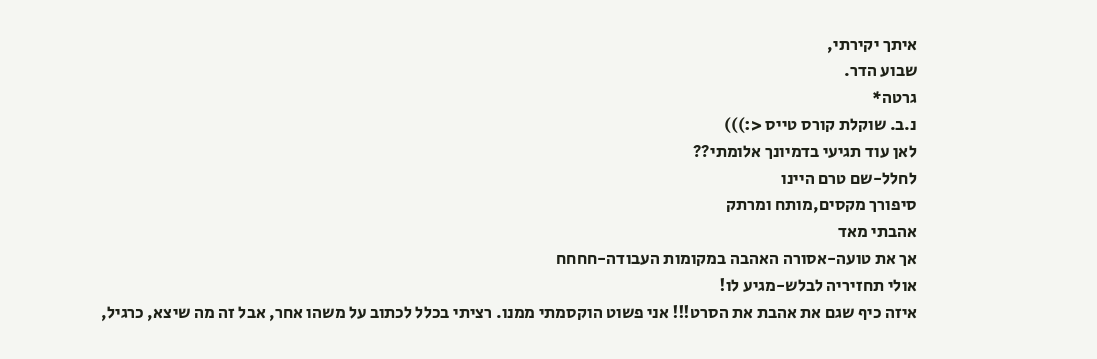איתך יקירתי,
שבוע הדר.
גרטה*
נ.ב. שוקלת קורס טייס <:)))
לאן עוד תגיעי בדמיונך אלומתי??
לחלל-שם טרם היינו
סיפורך מקסים,מותח ומרתק
אהבתי מאד
אך את טועה-אסורה האהבה במקומות העבודה-חחחח
אולי תחזיריה לבלש-מגיע לו!
איזה כיף שגם את אהבת את הסרט!!! אני פשוט הוקסמתי ממנו. רציתי בכלל לכתוב על משהו אחר, אבל זה מה שיצא, כרגיל,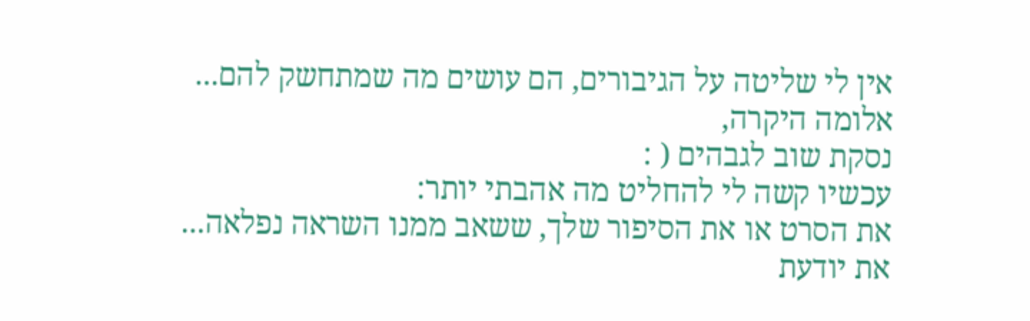אין לי שליטה על הגיבורים, הם עושים מה שמתחשק להם...
אלומה היקרה,
נסקת שוב לגבהים ( :
עכשיו קשה לי להחליט מה אהבתי יותר:
את הסרט או את הסיפור שלך, ששאב ממנו השראה נפלאה...
את יודעת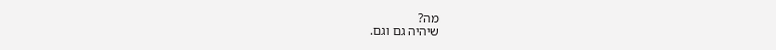מה?
שיהיה גם וגם.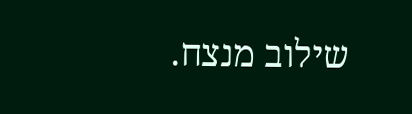שילוב מנצח.